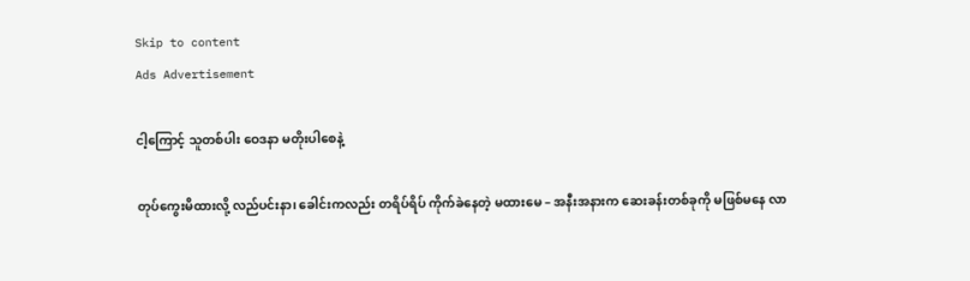Skip to content
Ads Advertisement

ငါ့ကြောင့် သူတစ်ပါး ဝေဒနာ မတိုးပါစေနဲ့

တုပ်ကွေးမိထားလို့ လည်ပင်းနာ၊ ခေါင်းကလည်း တရိပ်ရိပ် ကိုက်ခဲနေတဲ့ မထားမေ – အနီးအနားက ဆေးခန်းတစ်ခုကို မဖြစ်မနေ လာ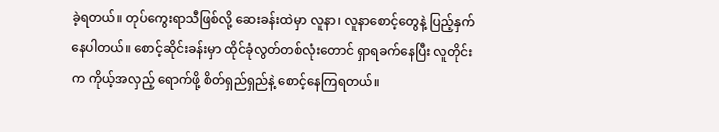ခဲ့ရတယ်။ တုပ်ကွေးရာသီဖြစ်လို့ ဆေးခန်းထဲမှာ လူနာ၊ လူနာစောင့်တွေနဲ့ ပြည့်နှက်နေပါတယ်။ စောင့်ဆိုင်းခန်းမှာ ထိုင်ခုံလွတ်တစ်လုံးတောင် ရှာရခက်နေပြီး လူတိုင်းက ကိုယ့်အလှည့် ရောက်ဖို့ စိတ်ရှည်ရှည်နဲ့ စောင့်နေကြရတယ်။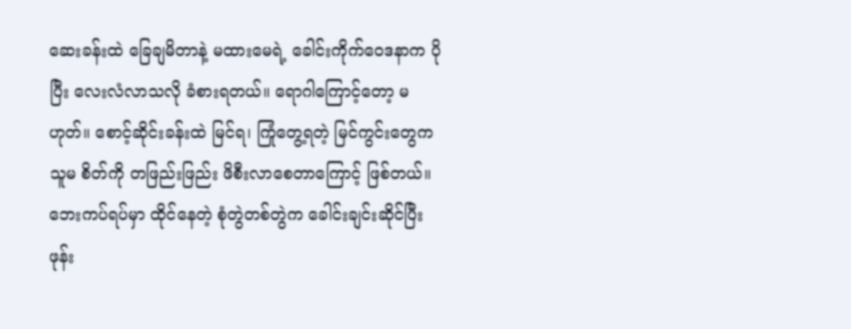ဆေးခန်းထဲ ခြေချမိတာနဲ့ မထားမေရဲ့ ခေါင်းကိုက်ဝေဒနာက ပိုပြီး လေးလံလာသလို ခံစားရတယ်။ ရောဂါကြောင့်တော့ မဟုတ်။ စောင့်ဆိုင်းခန်းထဲ မြင်ရ၊ ကြုံတွေ့ရတဲ့ မြင်ကွင်းတွေက သူမ စိတ်ကို တဖြည်းဖြည်း ဖိစီးလာစေတာကြောင့် ဖြစ်တယ်။ ဘေးကပ်ရပ်မှာ ထိုင်နေတဲ့ စုံတွဲတစ်တွဲက ခေါင်းချင်းဆိုင်ပြီး ဖုန်း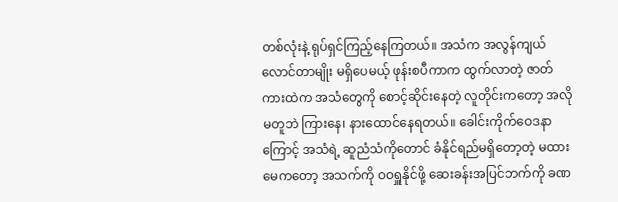တစ်လုံးနဲ့ ရုပ်ရှင်ကြည့်နေကြတယ်။ အသံက အလွန်ကျယ်လောင်တာမျိုး မရှိပေမယ့် ဖုန်းစပီကာက ထွက်လာတဲ့ ဇာတ်ကားထဲက အသံတွေကို စောင့်ဆိုင်းနေတဲ့ လူတိုင်းကတော့ အလိုမတူဘဲ ကြားနေ၊ နားထောင်နေရတယ်။ ခေါင်းကိုက်ဝေဒနာကြောင့် အသံရဲ့ ဆူညံသံကိုတောင် ခံနိုင်ရည်မရှိတော့တဲ့ မထားမေကတော့ အသက်ကို ဝဝရှူနိုင်ဖို့ ဆေးခန်းအပြင်ဘက်ကို ခဏ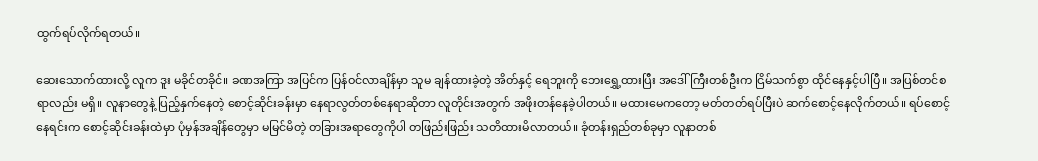ထွက်ရပ်လိုက်ရတယ်။

ဆေးသောက်ထားလို့ လူက ဒူး မခိုင်တခိုင်။ ခဏအကြာ အပြင်က ပြန်ဝင်လာချိန်မှာ သူမ ချန်ထားခဲ့တဲ့ အိတ်နှင့် ရေဘူးကို ဘေးရွှေ့ထားပြီး အဒေါ်ကြီးတစ်ဦးက ငြိမ်သက်စွာ ထိုင်နေနှင့်ပါပြီ။ အပြစ်တင်စရာလည်း မရှိ။ လူနာတွေနဲ့ ပြည့်နှက်နေတဲ့ စောင့်ဆိုင်းခန်းမှာ နေရာလွတ်တစ်နေရာဆိုတာ လူတိုင်းအတွက် အဖိုးတန်နေခဲ့ပါတယ်။ မထားမေကတော့ မတ်တတ်ရပ်ပြီးပဲ ဆက်စောင့်နေလိုက်တယ်။ ရပ်စောင့်နေရင်းက စောင့်ဆိုင်းခန်းထဲမှာ ပုံမှန်အချိန်တွေမှာ မမြင်မိတဲ့ တခြားအရာတွေကိုပါ တဖြည်းဖြည်း သတိထားမိလာတယ်။ ခုံတန်းရှည်တစ်ခုမှာ လူနာတစ်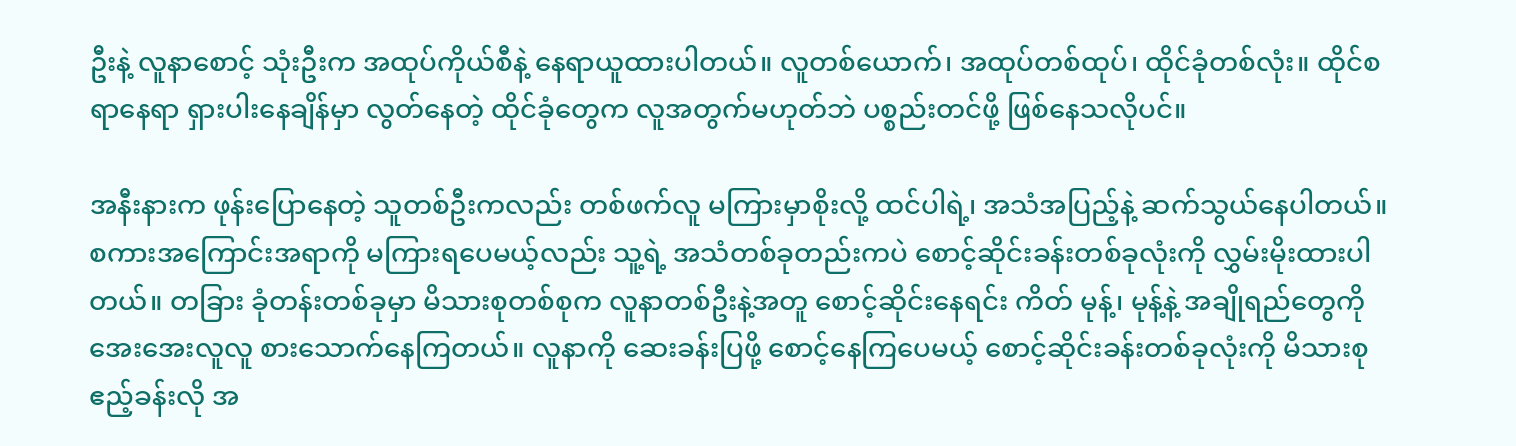ဦးနဲ့ လူနာစောင့် သုံးဦးက အထုပ်ကိုယ်စီနဲ့ နေရာယူထားပါတယ်။ လူတစ်ယောက်၊ အထုပ်တစ်ထုပ်၊ ထိုင်ခုံတစ်လုံး။ ထိုင်စရာနေရာ ရှားပါးနေချိန်မှာ လွတ်နေတဲ့ ထိုင်ခုံတွေက လူအတွက်မဟုတ်ဘဲ ပစ္စည်းတင်ဖို့ ဖြစ်နေသလိုပင်။

အနီးနားက ဖုန်းပြောနေတဲ့ သူတစ်ဦးကလည်း တစ်ဖက်လူ မကြားမှာစိုးလို့ ထင်ပါရဲ့၊ အသံအပြည့်နဲ့ ဆက်သွယ်နေပါတယ်။ စကားအကြောင်းအရာကို မကြားရပေမယ့်လည်း သူ့ရဲ့ အသံတစ်ခုတည်းကပဲ စောင့်ဆိုင်းခန်းတစ်ခုလုံးကို လွှမ်းမိုးထားပါတယ်။ တခြား ခုံတန်းတစ်ခုမှာ မိသားစုတစ်စုက လူနာတစ်ဦးနဲ့အတူ စောင့်ဆိုင်းနေရင်း ကိတ် မုန့်၊ မုန့်နဲ့ အချိုရည်တွေကို အေးအေးလူလူ စားသောက်နေကြတယ်။ လူနာကို ဆေးခန်းပြဖို့ စောင့်နေကြပေမယ့် စောင့်ဆိုင်းခန်းတစ်ခုလုံးကို မိသားစုဧည့်ခန်းလို အ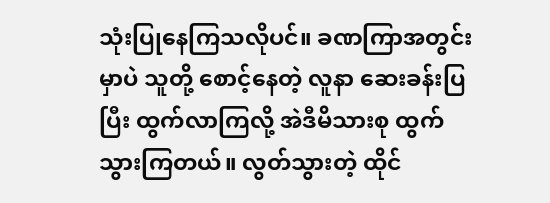သုံးပြုနေကြသလိုပင်။ ခဏကြာအတွင်းမှာပဲ သူတို့ စောင့်နေတဲ့ လူနာ ဆေးခန်းပြပြီး ထွက်လာကြလို့ အဲဒီမိသားစု ထွက်သွားကြတယ်။ လွတ်သွားတဲ့ ထိုင်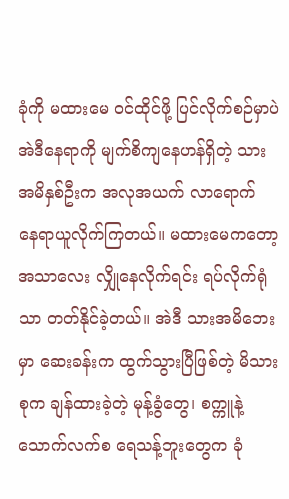ခုံကို မထားမေ ဝင်ထိုင်ဖို့ ပြင်လိုက်စဉ်မှာပဲ အဲဒီနေရာကို မျက်စိကျနေဟန်ရှိတဲ့ သားအမိနှစ်ဦးက အလုအယက် လာရောက် နေရာယူလိုက်ကြတယ်။ မထားမေကတော့ အသာလေး လျှိုနေလိုက်ရင်း ရပ်လိုက်ရုံသာ တတ်နိုင်ခဲ့တယ်။ အဲဒီ သားအမိဘေးမှာ ဆေးခန်းက ထွက်သွားပြီဖြစ်တဲ့ မိသားစုက ချန်ထားခဲ့တဲ့ မုန့်ခွံတွေ၊ စက္ကူနဲ့ သောက်လက်စ ရေသန့်ဘူးတွေက ခုံ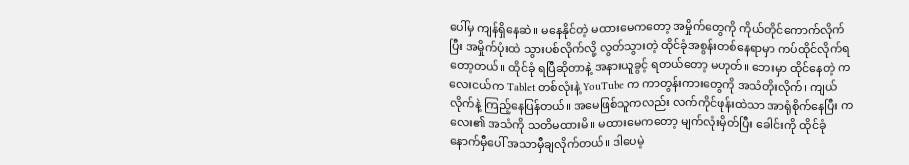ပေါ်မှ ကျန်ရှိနေဆဲ။ မနေနိုင်တဲ့ မထားမေကတော့ အမှိုက်တွေကို ကိုယ်တိုင်ကောက်လိုက်ပြီး အမှိုက်ပုံးထဲ သွားပစ်လိုက်လို့ လွတ်သွားတဲ့ ထိုင်ခုံအစွန်းတစ်နေရာမှာ ကပ်ထိုင်လိုက်ရတော့တယ်။ ထိုင်ခုံ ရပြီဆိုတာနဲ့ အနားယူခွင့် ရတယ်တော့ မဟုတ်။ ဘေးမှာ ထိုင်နေတဲ့ ကလေးငယ်က Tablet တစ်လုံးနဲ့ YouTube က ကာတွန်းကားတွေကို အသံတိုးလိုက်၊ ကျယ်လိုက်နဲ့ ကြည့်နေပြန်တယ်။ အမေဖြစ်သူကလည်း လက်ကိုင်ဖုန်းထဲသာ အာရုံစိုက်နေပြီး ကလေး၏ အသံကို သတိမထားမိ။ မထားမေကတော့ မျက်လုံးမှိတ်ပြီး ခေါင်းကို ထိုင်ခုံနောက်မှီပေါ် အသာမှီချလိုက်တယ်။ ဒါပေမဲ့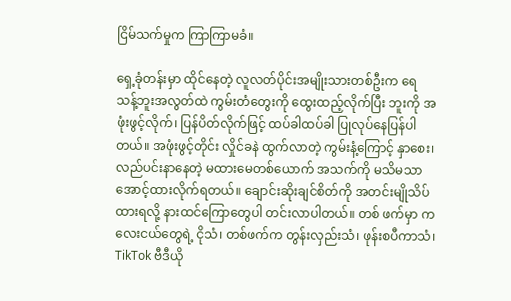ငြိမ်သက်မှုက ကြာကြာမခံ။

ရှေ့ခုံတန်းမှာ ထိုင်နေတဲ့ လူလတ်ပိုင်းအမျိုးသားတစ်ဦးက ရေသန့်ဘူးအလွတ်ထဲ ကွမ်းတံတွေးကို ထွေးထည့်လိုက်ပြီး ဘူးကို အဖုံးဖွင့်လိုက်၊ ပြန်ပိတ်လိုက်ဖြင့် ထပ်ခါထပ်ခါ ပြုလုပ်နေပြန်ပါတယ်။ အဖုံးဖွင့်တိုင်း လှိုင်ခနဲ ထွက်လာတဲ့ ကွမ်းနံ့ကြောင့် နှာစေး၊ လည်ပင်းနာနေတဲ့ မထားမေတစ်ယောက် အသက်ကို မသိမသာ အောင့်ထားလိုက်ရတယ်။ ချောင်းဆိုးချင်စိတ်ကို အတင်းမျိုသိပ်ထားရလို့ နားထင်ကြောတွေပါ တင်းလာပါတယ်။ တစ် ဖက်မှာ ကလေးငယ်တွေရဲ့ ငိုသံ၊ တစ်ဖက်က တွန်းလှည်းသံ၊ ဖုန်းစပီကာသံ၊ TikTok ဗီဒီယို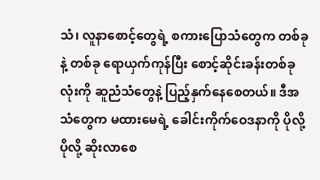သံ၊ လူနာစောင့်တွေရဲ့ စကားပြောသံတွေက တစ်ခုနဲ့ တစ်ခု ရောယှက်ကုန်ပြီး စောင့်ဆိုင်းခန်းတစ်ခုလုံးကို ဆူညံသံတွေနဲ့ ပြည့်နှက်နေစေတယ်။ ဒီအသံတွေက မထားမေရဲ့ ခေါင်းကိုက်ဝေဒနာကို ပိုလို့ ပိုလို့ ဆိုးလာစေ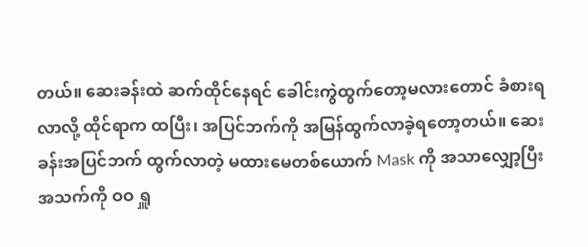တယ်။ ဆေးခန်းထဲ ဆက်ထိုင်နေရင် ခေါင်းကွဲထွက်တော့မလားတောင် ခံစားရလာလို့ ထိုင်ရာက ထပြီး၊ အပြင်ဘက်ကို အမြန်ထွက်လာခဲ့ရတော့တယ်။ ဆေးခန်းအပြင်ဘက် ထွက်လာတဲ့ မထားမေတစ်ယောက် Mask ကို အသာလျှော့ပြီး အသက်ကို ဝဝ ရှူ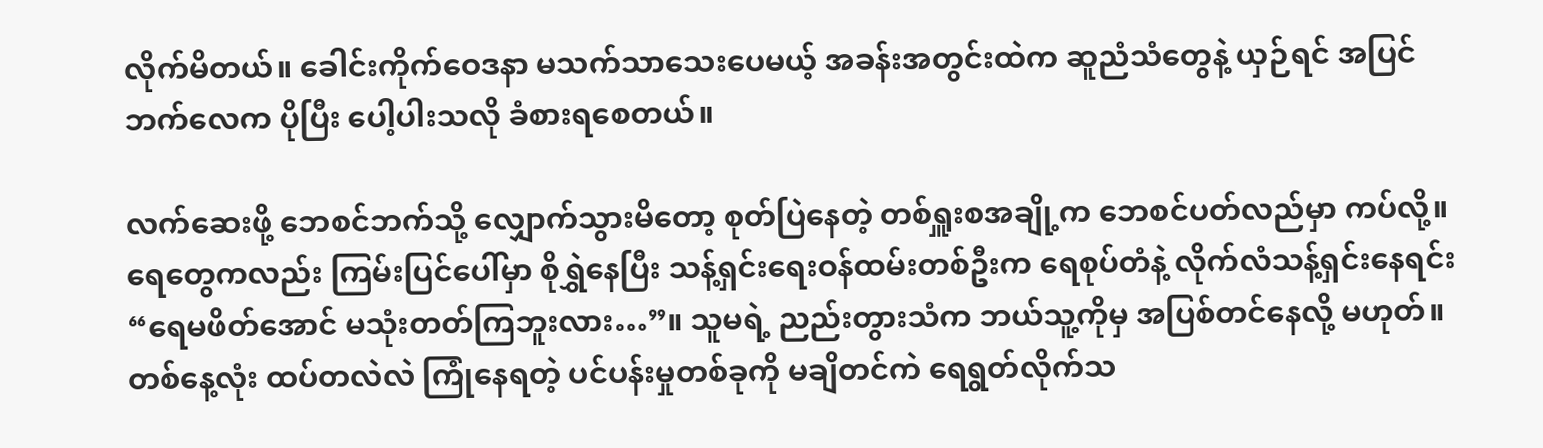လိုက်မိတယ်။ ခေါင်းကိုက်ဝေဒနာ မသက်သာသေးပေမယ့် အခန်းအတွင်းထဲက ဆူညံသံတွေနဲ့ ယှဉ်ရင် အပြင်ဘက်လေက ပိုပြီး ပေါ့ပါးသလို ခံစားရစေတယ်။

လက်ဆေးဖို့ ဘေစင်ဘက်သို့ လျှောက်သွားမိတော့ စုတ်ပြဲနေတဲ့ တစ်ရှူးစအချို့က ဘေစင်ပတ်လည်မှာ ကပ်လို့။ ရေတွေကလည်း ကြမ်းပြင်ပေါ်မှာ စိုရွှဲနေပြီး သန့်ရှင်းရေးဝန်ထမ်းတစ်ဦးက ရေစုပ်တံနဲ့ လိုက်လံသန့်ရှင်းနေရင်း “ရေမဖိတ်အောင် မသုံးတတ်ကြဘူးလား…”။ သူမရဲ့ ညည်းတွားသံက ဘယ်သူ့ကိုမှ အပြစ်တင်နေလို့ မဟုတ်။ တစ်နေ့လုံး ထပ်တလဲလဲ ကြုံနေရတဲ့ ပင်ပန်းမှုတစ်ခုကို မချိတင်ကဲ ရေရွတ်လိုက်သ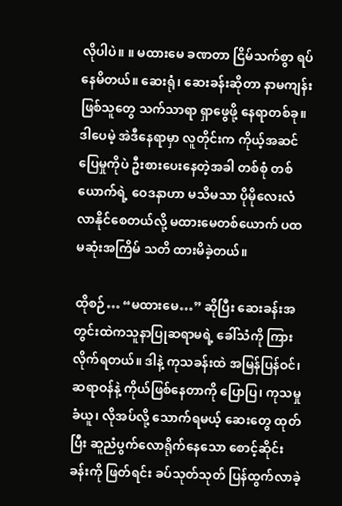လိုပါပဲ။ ။ မထားမေ ခဏတာ ငြိမ်သက်စွာ ရပ်နေမိတယ်။ ဆေးရုံ၊ ဆေးခန်းဆိုတာ နာမကျန်းဖြစ်သူတွေ သက်သာရာ ရှာဖွေဖို့ နေရာတစ်ခု။ ဒါပေမဲ့ အဲဒီနေရာမှာ လူတိုင်းက ကိုယ့်အဆင်ပြေမှုကိုပဲ ဦးစားပေးနေတဲ့အခါ တစ်စုံ တစ်ယောက်ရဲ့ ဝေဒနာဟာ မသိမသာ ပိုမိုလေးလံလာနိုင်စေတယ်လို့ မထားမေတစ်ယောက် ပထမဆုံးအကြိမ် သတိ ထားမိခဲ့တယ်။

ထိုစဉ်… “မထားမေ…” ဆိုပြီး ဆေးခန်းအတွင်းထဲကသူနာပြုဆရာမရဲ့ ခေါ်သံကို ကြားလိုက်ရတယ်။ ဒါနဲ့ ကုသခန်းထဲ အမြန်ပြန်ဝင်၊ ဆရာဝန်နဲ့ ကိုယ်ဖြစ်နေတာကို ပြောပြ၊ ကုသမှုခံယူ၊ လိုအပ်လို့ သောက်ရမယ့် ဆေးတွေ ထုတ်ပြီး ဆူညံပွက်လောရိုက်နေသော စောင့်ဆိုင်းခန်းကို ဖြတ်ရင်း ခပ်သုတ်သုတ် ပြန်ထွက်လာခဲ့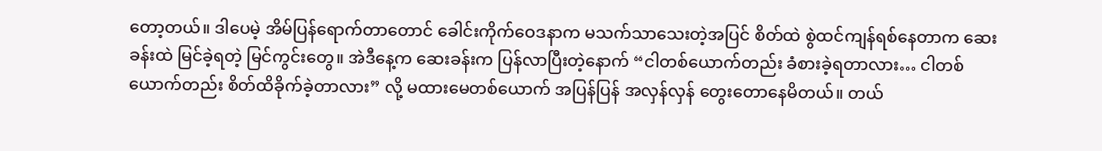တော့တယ်။ ဒါပေမဲ့ အိမ်ပြန်ရောက်တာတောင် ခေါင်းကိုက်ဝေဒနာက မသက်သာသေးတဲ့အပြင် စိတ်ထဲ စွဲထင်ကျန်ရစ်နေတာက ဆေးခန်းထဲ မြင်ခဲ့ရတဲ့ မြင်ကွင်းတွေ။ အဲဒီနေ့က ဆေးခန်းက ပြန်လာပြီးတဲ့နောက် “ငါတစ်ယောက်တည်း ခံစားခဲ့ရတာလား… ငါတစ်ယောက်တည်း စိတ်ထိခိုက်ခဲ့တာလား” လို့ မထားမေတစ်ယောက် အပြန်ပြန် အလှန်လှန် တွေးတောနေမိတယ်။ တယ်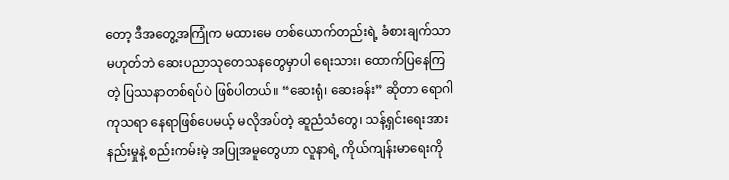တော့ ဒီအတွေ့အကြုံက မထားမေ တစ်ယောက်တည်းရဲ့ ခံစားချက်သာ မဟုတ်ဘဲ ဆေးပညာသုတေသနတွေမှာပါ ရေးသား၊ ထောက်ပြနေကြတဲ့ ပြဿနာတစ်ရပ်ပဲ ဖြစ်ပါတယ်။ “ဆေးရုံ၊ ဆေးခန်း” ဆိုတာ ရောဂါကုသရာ နေရာဖြစ်ပေမယ့် မလိုအပ်တဲ့ ဆူညံသံတွေ၊ သန့်ရှင်းရေးအားနည်းမှုနဲ့ စည်းကမ်းမဲ့ အပြုအမူတွေဟာ လူနာရဲ့ ကိုယ်ကျန်းမာရေးကို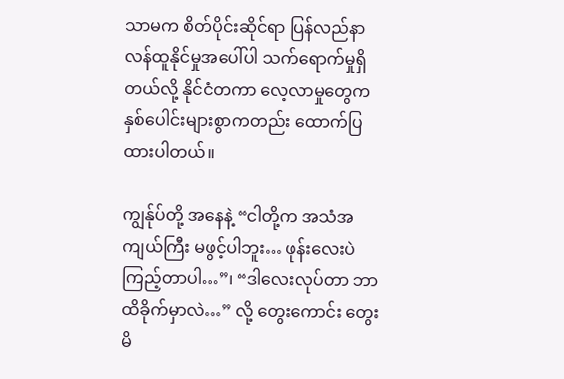သာမက စိတ်ပိုင်းဆိုင်ရာ ပြန်လည်နာလန်ထူနိုင်မှုအပေါ်ပါ သက်ရောက်မှုရှိတယ်လို့ နိုင်ငံတကာ လေ့လာမှုတွေက နှစ်ပေါင်းများစွာကတည်း ထောက်ပြထားပါတယ်။

ကျွန်ုပ်တို့ အနေနဲ့ “ငါတို့က အသံအကျယ်ကြီး မဖွင့်ပါဘူး… ဖုန်းလေးပဲ ကြည့်တာပါ…”၊ “ဒါလေးလုပ်တာ ဘာထိခိုက်မှာလဲ…” လို့ တွေးကောင်း တွေးမိ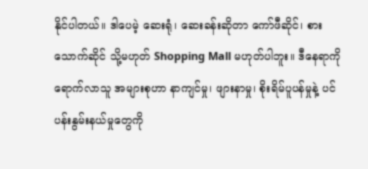နိုင်ပါတယ်။ ဒါပေမဲ့ ဆေးရုံ၊ ဆေးခန်းဆိုတာ ကော်ဖီဆိုင်၊ စား သောက်ဆိုင် သို့မဟုတ် Shopping Mall မဟုတ်ပါဘူး။ ဒီနေရာကို ရောက်လာသူ အများစုဟာ နာကျင်မှု၊ ဖျားနာမှု၊ စိုးရိမ်ပူပန်မှုနဲ့ ပင်ပန်းနွမ်းနယ်မှုတွေကို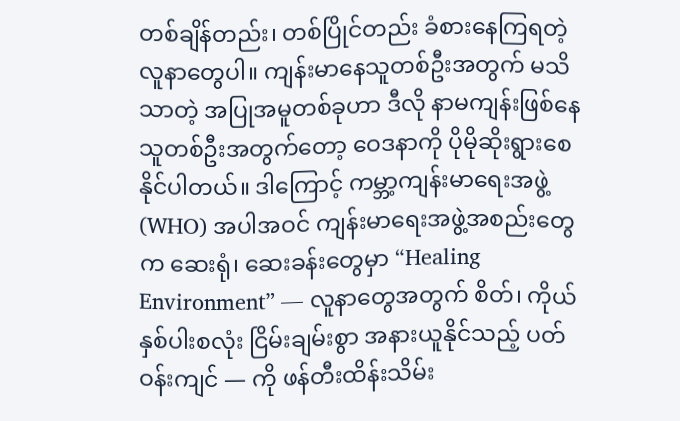တစ်ချိန်တည်း၊ တစ်ပြိုင်တည်း ခံစားနေကြရတဲ့ လူနာတွေပါ။ ကျန်းမာနေသူတစ်ဦးအတွက် မသိသာတဲ့ အပြုအမူတစ်ခုဟာ ဒီလို နာမကျန်းဖြစ်နေသူတစ်ဦးအတွက်တော့ ဝေဒနာကို ပိုမိုဆိုးရွားစေနိုင်ပါတယ်။ ဒါကြောင့် ကမ္ဘာ့ကျန်းမာရေးအဖွဲ့ (WHO) အပါအဝင် ကျန်းမာရေးအဖွဲ့အစည်းတွေက ဆေးရုံ၊ ဆေးခန်းတွေမှာ “Healing Environment” — လူနာတွေအတွက် စိတ်၊ ကိုယ် နှစ်ပါးစလုံး ငြိမ်းချမ်းစွာ အနားယူနိုင်သည့် ပတ်ဝန်းကျင် — ကို ဖန်တီးထိန်းသိမ်း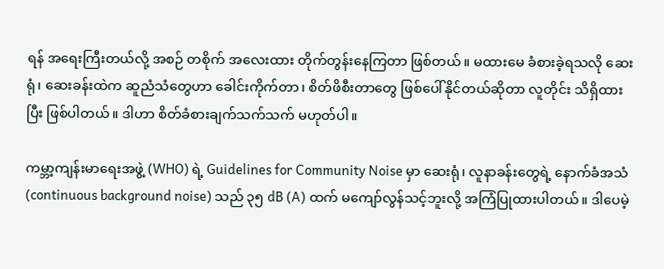ရန် အရေးကြီးတယ်လို့ အစဉ် တစိုက် အလေးထား တိုက်တွန်းနေကြတာ ဖြစ်တယ်။ မထားမေ ခံစားခဲ့ရသလို ဆေးရုံ၊ ဆေးခန်းထဲက ဆူညံသံတွေဟာ ခေါင်းကိုက်တာ၊ စိတ်ဖိစီးတာတွေ ဖြစ်ပေါ်နိုင်တယ်ဆိုတာ လူတိုင်း သိရှိထားပြီး ဖြစ်ပါတယ်။ ဒါဟာ စိတ်ခံစားချက်သက်သက် မဟုတ်ပါ။

ကမ္ဘာ့ကျန်းမာရေးအဖွဲ့ (WHO) ရဲ့ Guidelines for Community Noise မှာ ဆေးရုံ၊ လူနာခန်းတွေရဲ့ နောက်ခံအသံ (continuous background noise) သည် ၃၅ dB (A) ထက် မကျော်လွန်သင့်ဘူးလို့ အကြံပြုထားပါတယ်။ ဒါပေမဲ့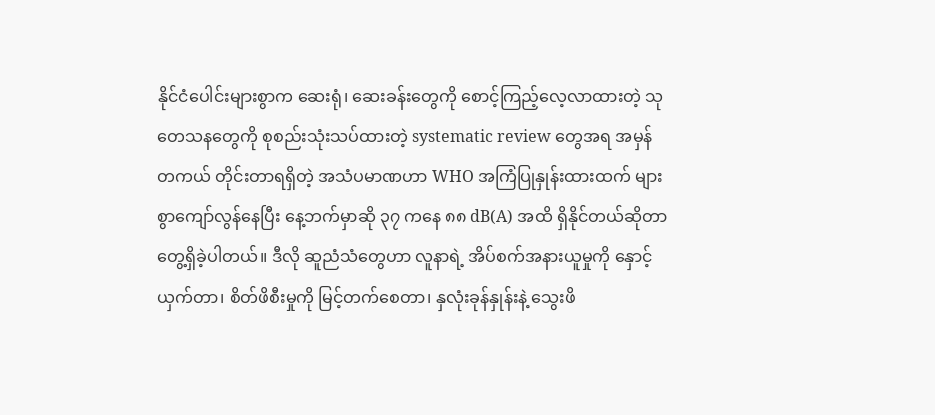နိုင်ငံပေါင်းများစွာက ဆေးရုံ၊ ဆေးခန်းတွေကို စောင့်ကြည့်လေ့လာထားတဲ့ သုတေသနတွေကို စုစည်းသုံးသပ်ထားတဲ့ systematic review တွေအရ အမှန်တကယ် တိုင်းတာရရှိတဲ့ အသံပမာဏဟာ WHO အကြံပြုနှုန်းထားထက် များစွာကျော်လွန်နေပြီး နေ့ဘက်မှာဆို ၃၇ ကနေ ၈၈ dB(A) အထိ ရှိနိုင်တယ်ဆိုတာ တွေ့ရှိခဲ့ပါတယ်။ ဒီလို ဆူညံသံတွေဟာ လူနာရဲ့ အိပ်စက်အနားယူမှုကို နှောင့်ယှက်တာ၊ စိတ်ဖိစီးမှုကို မြင့်တက်စေတာ၊ နှလုံးခုန်နှုန်းနဲ့ သွေးဖိ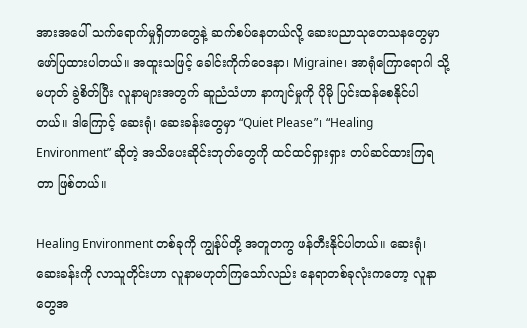အားအပေါ် သက်ရောက်မှုရှိတာတွေနဲ့ ဆက်စပ်နေတယ်လို့ ဆေးပညာသုတေသနတွေမှာ ဖော်ပြထားပါတယ်။ အထူးသဖြင့် ခေါင်းကိုက်ဝေဒနာ၊ Migraine၊ အာရုံကြောရောဂါ သို့မဟုတ် ခွဲစိတ်ပြီး လူနာများအတွက် ဆူညံသံဟာ နာကျင်မှုကို ပိုမို ပြင်းထန်စေနိုင်ပါတယ်။ ဒါကြောင့် ဆေးရုံ၊ ဆေးခန်းတွေမှာ “Quiet Please”၊ “Healing Environment” ဆိုတဲ့ အသိပေးဆိုင်းဘုတ်တွေကို ထင်ထင်ရှားရှား တပ်ဆင်ထားကြရတာ ဖြစ်တယ်။

Healing Environment တစ်ခုကို ကျွန်ုပ်တို့ အတူတကွ ဖန်တီးနိုင်ပါတယ်။ ဆေးရုံ၊ ဆေးခန်းကို လာသူတိုင်းဟာ လူနာမဟုတ်ကြသော်လည်း နေရာတစ်ခုလုံးကတော့ လူနာတွေအ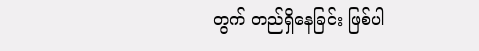တွက် တည်ရှိနေခြင်း ဖြစ်ပါ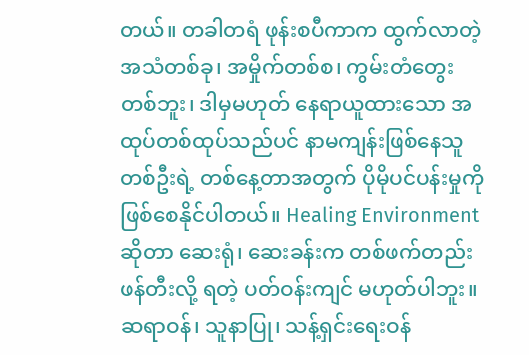တယ်။ တခါတရံ ဖုန်းစပီကာက ထွက်လာတဲ့ အသံတစ်ခု၊ အမှိုက်တစ်စ၊ ကွမ်းတံတွေးတစ်ဘူး၊ ဒါမှမဟုတ် နေရာယူထားသော အထုပ်တစ်ထုပ်သည်ပင် နာမကျန်းဖြစ်နေသူတစ်ဦးရဲ့ တစ်နေ့တာအတွက် ပိုမိုပင်ပန်းမှုကို ဖြစ်စေနိုင်ပါတယ်။ Healing Environment ဆိုတာ ဆေးရုံ၊ ဆေးခန်းက တစ်ဖက်တည်း ဖန်တီးလို့ ရတဲ့ ပတ်ဝန်းကျင် မဟုတ်ပါဘူး။ ဆရာဝန်၊ သူနာပြု၊ သန့်ရှင်းရေးဝန်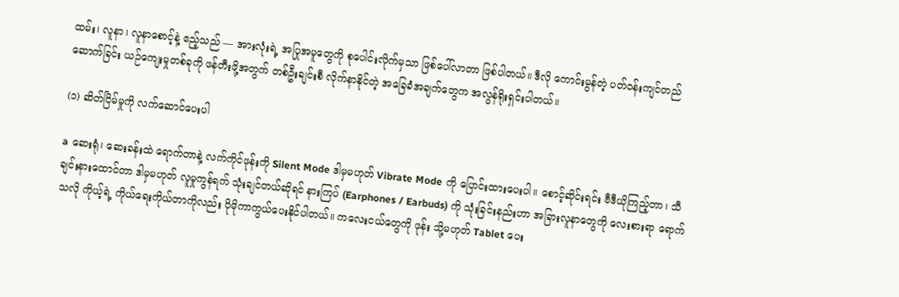ထမ်း၊ လူနာ၊ လူနာစောင့်နဲ့ ဧည့်သည် — အားလုံးရဲ့ အပြုအမူတွေကို စုပေါင်းလိုက်မှသာ ဖြစ်ပေါ်လာတာ ဖြစ်ပါတယ်။ ဒီလို ကောင်းမွန်တဲ့ ပတ်ဝန်းကျင်တည်ဆောက်ခြင်း ယဉ်ကျေးမှုတစ်ခုကို ဖန်တီးဖို့အတွက် တစ်ဦးချင်းစီ လိုက်နာနိုင်တဲ့ အခြေခံအချက်တွေက အလွန်ရိုးရှင်းပါတယ်။

(၁) ဆိတ်ငြိမ်မှုကို လက်ဆောင်ပေးပါ

a ဆေးရုံ၊ ဆေးခန်းထဲ ရောက်တာနဲ့ လက်ကိုင်ဖုန်းကို Silent Mode ဒါမှမဟုတ် Vibrate Mode ကို ပြောင်းထားပေးပါ။ စောင့်ဆိုင်းရင်း ဗီဒီယိုကြည့်တာ၊ သီချင်းနားထောင်တာ ဒါမှမဟုတ် လူမှုကွန်ရက် သုံးချင်တယ်ဆိုရင် နားကြပ် (Earphones / Earbuds) ကို သုံးခြင်းနည်းဟာ အခြားလူနာတွေကို လေးစားရာ ရောက်သလို ကိုယ့်ရဲ့ ကိုယ်ရေးကိုယ်တာကိုလည်း ပိုမိုကာကွယ်ပေးနိုင်ပါတယ်။ ကလေးငယ်တွေကို ဖုန်း သို့မဟုတ် Tablet ပေး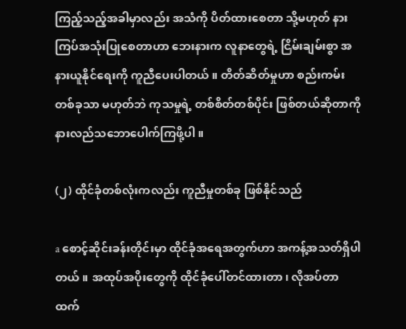ကြည့်သည့်အခါမှာလည်း အသံကို ပိတ်ထားစေတာ သို့မဟုတ် နားကြပ်အသုံးပြုစေတာဟာ ဘေးနားက လူနာတွေရဲ့ ငြိမ်းချမ်းစွာ အနားယူနိုင်ရေးကို ကူညီပေးပါတယ်။ တိတ်ဆိတ်မှုဟာ စည်းကမ်းတစ်ခုသာ မဟုတ်ဘဲ ကုသမှုရဲ့ တစ်စိတ်တစ်ပိုင်း ဖြစ်တယ်ဆိုတာကို နားလည်သဘောပေါက်ကြဖို့ပါ။

(၂) ထိုင်ခုံတစ်လုံးကလည်း ကူညီမှုတစ်ခု ဖြစ်နိုင်သည်

a စောင့်ဆိုင်းခန်းတိုင်းမှာ ထိုင်ခုံအရေအတွက်ဟာ အကန့်အသတ်ရှိပါတယ်။ အထုပ်အပိုးတွေကို ထိုင်ခုံပေါ်တင်ထားတာ၊ လိုအပ်တာထက်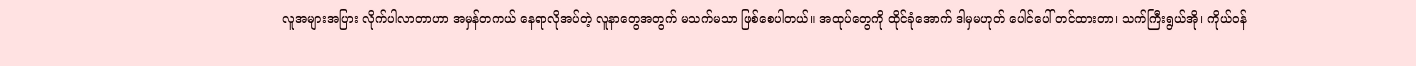လူအများအပြား လိုက်ပါလာတာဟာ အမှန်တကယ် နေရာလိုအပ်တဲ့ လူနာတွေအတွက် မသက်မသာ ဖြစ်စေပါတယ်။ အထုပ်တွေကို ထိုင်ခုံအောက် ဒါမှမဟုတ် ပေါင်ပေါ် တင်ထားတာ၊ သက်ကြီးရွယ်အို၊ ကိုယ်ဝန်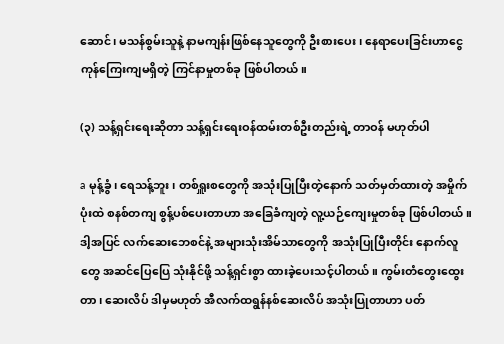ဆောင်၊ မသန်စွမ်းသူနဲ့ နာမကျန်းဖြစ်နေသူတွေကို ဦးစားပေး၊ နေရာပေးခြင်းဟာငွေကုန်ကြေးကျမရှိတဲ့ ကြင်နာမှုတစ်ခု ဖြစ်ပါတယ်။

(၃) သန့်ရှင်းရေးဆိုတာ သန့်ရှင်းရေးဝန်ထမ်းတစ်ဦးတည်းရဲ့ တာဝန် မဟုတ်ပါ

a မုန့်ခွံ၊ ရေသန့်ဘူး၊ တစ်ရှူးစတွေကို အသုံးပြုပြီးတဲ့နောက် သတ်မှတ်ထားတဲ့ အမှိုက်ပုံးထဲ စနစ်တကျ စွန့်ပစ်ပေးတာဟာ အခြေခံကျတဲ့ လူ့ယဉ်ကျေးမှုတစ်ခု ဖြစ်ပါတယ်။ ဒါ့အပြင် လက်ဆေးဘေစင်နဲ့ အများသုံးအိမ်သာတွေကို အသုံးပြုပြီးတိုင်း နောက်လူတွေ အဆင်ပြေပြေ သုံးနိုင်ဖို့ သန့်ရှင်းစွာ ထားခဲ့ပေးသင့်ပါတယ်။ ကွမ်းတံတွေးထွေးတာ၊ ဆေးလိပ် ဒါမှမဟုတ် အီလက်ထရွန်နစ်ဆေးလိပ် အသုံးပြုတာဟာ ပတ်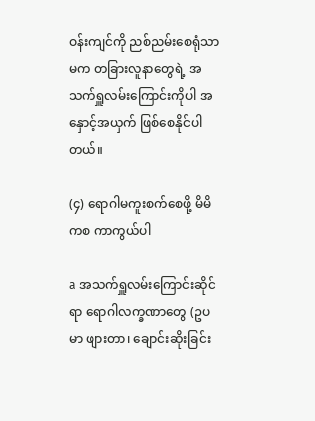ဝန်းကျင်ကို ညစ်ညမ်းစေရုံသာမက တခြားလူနာတွေရဲ့ အသက်ရှူလမ်းကြောင်းကိုပါ အနှောင့်အယှက် ဖြစ်စေနိုင်ပါတယ်။

(၄) ရောဂါမကူးစက်စေဖို့ မိမိကစ ကာကွယ်ပါ

a အသက်ရှူလမ်းကြောင်းဆိုင်ရာ ရောဂါလက္ခဏာတွေ (ဥပမာ ဖျားတာ၊ ချောင်းဆိုးခြင်း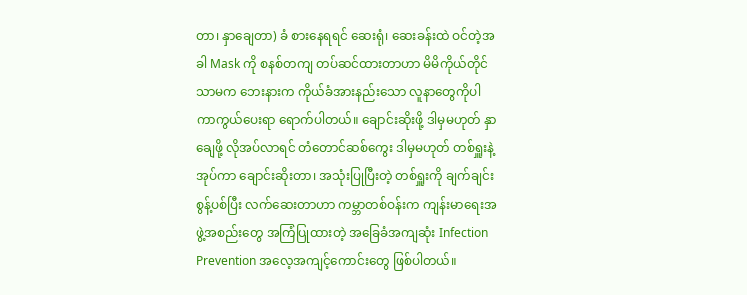တာ၊ နှာချေတာ) ခံ စားနေရရင် ဆေးရုံ၊ ဆေးခန်းထဲ ဝင်တဲ့အခါ Mask ကို စနစ်တကျ တပ်ဆင်ထားတာဟာ မိမိကိုယ်တိုင်သာမက ဘေးနားက ကိုယ်ခံအားနည်းသော လူနာတွေကိုပါ ကာကွယ်ပေးရာ ရောက်ပါတယ်။ ချောင်းဆိုးဖို့ ဒါမှမဟုတ် နှာချေဖို့ လိုအပ်လာရင် တံတောင်ဆစ်ကွေး ဒါမှမဟုတ် တစ်ရှူးနဲ့ အုပ်ကာ ချောင်းဆိုးတာ၊ အသုံးပြုပြီးတဲ့ တစ်ရှူးကို ချက်ချင်း စွန့်ပစ်ပြီး လက်ဆေးတာဟာ ကမ္ဘာတစ်ဝန်းက ကျန်းမာရေးအဖွဲ့အစည်းတွေ အကြံပြုထားတဲ့ အခြေခံအကျဆုံး Infection Prevention အလေ့အကျင့်ကောင်းတွေ ဖြစ်ပါတယ်။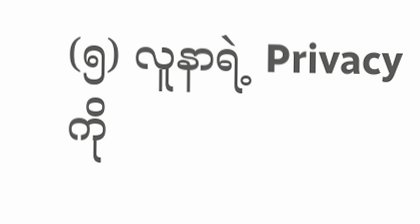(၅) လူနာရဲ့ Privacy ကို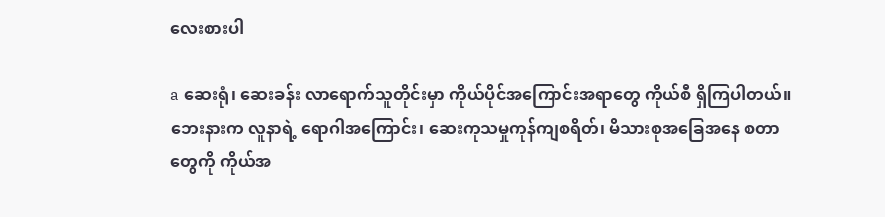လေးစားပါ

a ဆေးရုံ၊ ဆေးခန်း လာရောက်သူတိုင်းမှာ ကိုယ်ပိုင်အကြောင်းအရာတွေ ကိုယ်စီ ရှိကြပါတယ်။ ဘေးနားက လူနာရဲ့ ရောဂါအကြောင်း၊ ဆေးကုသမှုကုန်ကျစရိတ်၊ မိသားစုအခြေအနေ စတာတွေကို ကိုယ်အ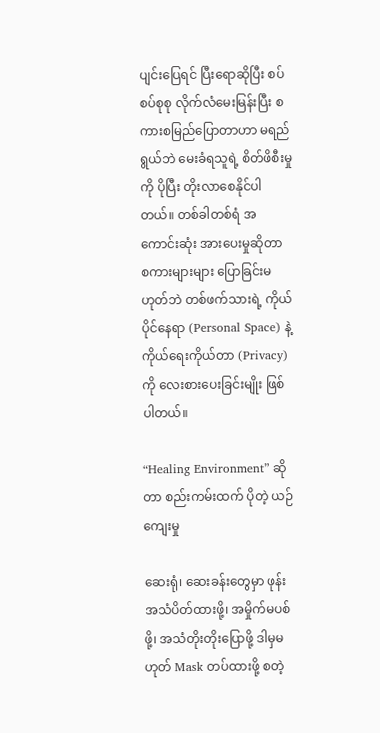ပျင်းပြေရင် ပြီးရောဆိုပြီး စပ်စပ်စုစု လိုက်လံမေးမြန်းပြီး စကားစမြည်ပြောတာဟာ မရည်ရွယ်ဘဲ မေးခံရသူရဲ့ စိတ်ဖိစီးမှုကို ပိုပြီး တိုးလာစေနိုင်ပါတယ်။ တစ်ခါတစ်ရံ အကောင်းဆုံး အားပေးမှုဆိုတာ စကားများများ ပြောခြင်းမဟုတ်ဘဲ တစ်ဖက်သားရဲ့ ကိုယ်ပိုင်နေရာ (Personal Space) နဲ့ ကိုယ်ရေးကိုယ်တာ (Privacy) ကို လေးစားပေးခြင်းမျိုး ဖြစ်ပါတယ်။

“Healing Environment” ဆိုတာ စည်းကမ်းထက် ပိုတဲ့ ယဉ်ကျေးမှု

ဆေးရုံ၊ ဆေးခန်းတွေမှာ ဖုန်းအသံပိတ်ထားဖို့၊ အမှိုက်မပစ်ဖို့၊ အသံတိုးတိုးပြောဖို့ ဒါမှမဟုတ် Mask တပ်ထားဖို့ စတဲ့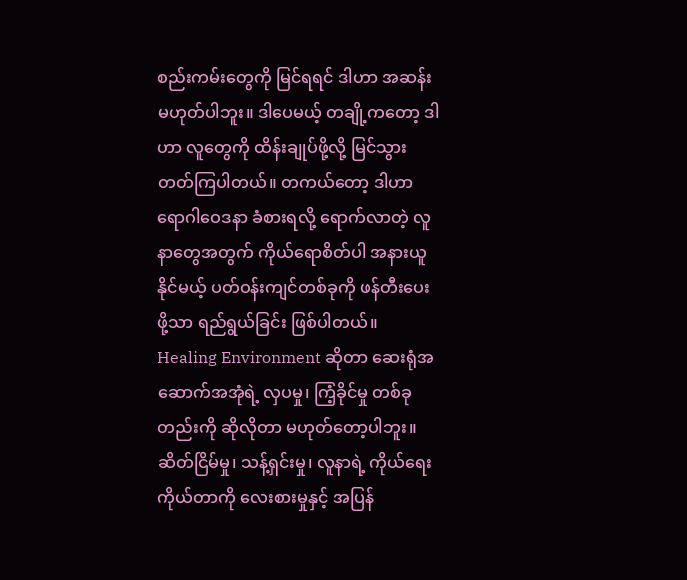စည်းကမ်းတွေကို မြင်ရရင် ဒါဟာ အဆန်းမဟုတ်ပါဘူး။ ဒါပေမယ့် တချို့ကတော့ ဒါဟာ လူတွေကို ထိန်းချုပ်ဖို့လို့ မြင်သွားတတ်ကြပါတယ်။ တကယ်တော့ ဒါဟာ ရောဂါဝေဒနာ ခံစားရလို့ ရောက်လာတဲ့ လူနာတွေအတွက် ကိုယ်ရောစိတ်ပါ အနားယူနိုင်မယ့် ပတ်ဝန်းကျင်တစ်ခုကို ဖန်တီးပေးဖို့သာ ရည်ရွယ်ခြင်း ဖြစ်ပါတယ်။ Healing Environment ဆိုတာ ဆေးရုံအဆောက်အအုံရဲ့ လှပမှု၊ ကြံ့ခိုင်မှု တစ်ခုတည်းကို ဆိုလိုတာ မဟုတ်တော့ပါဘူး။ ဆိတ်ငြိမ်မှု၊ သန့်ရှင်းမှု၊ လူနာရဲ့ ကိုယ်ရေးကိုယ်တာကို လေးစားမှုနှင့် အပြန်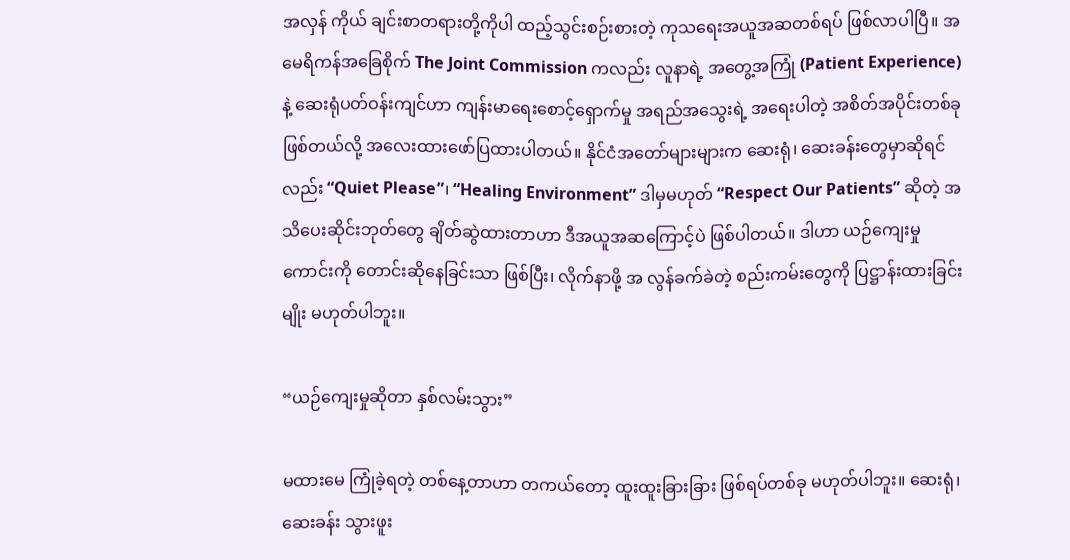အလှန် ကိုယ် ချင်းစာတရားတို့ကိုပါ ထည့်သွင်းစဉ်းစားတဲ့ ကုသရေးအယူအဆတစ်ရပ် ဖြစ်လာပါပြီ။ အမေရိကန်အခြေစိုက် The Joint Commission ကလည်း လူနာရဲ့ အတွေ့အကြုံ (Patient Experience) နဲ့ ဆေးရုံပတ်ဝန်းကျင်ဟာ ကျန်းမာရေးစောင့်ရှောက်မှု အရည်အသွေးရဲ့ အရေးပါတဲ့ အစိတ်အပိုင်းတစ်ခုဖြစ်တယ်လို့ အလေးထားဖော်ပြထားပါတယ်။ နိုင်ငံအတော်များများက ဆေးရုံ၊ ဆေးခန်းတွေမှာဆိုရင်လည်း “Quiet Please”၊ “Healing Environment” ဒါမှမဟုတ် “Respect Our Patients” ဆိုတဲ့ အသိပေးဆိုင်းဘုတ်တွေ ချိတ်ဆွဲထားတာဟာ ဒီအယူအဆကြောင့်ပဲ ဖြစ်ပါတယ်။ ဒါဟာ ယဉ်ကျေးမှုကောင်းကို တောင်းဆိုနေခြင်းသာ ဖြစ်ပြီး၊ လိုက်နာဖို့ အ လွန်ခက်ခဲတဲ့ စည်းကမ်းတွေကို ပြဋ္ဌာန်းထားခြင်းမျိုး မဟုတ်ပါဘူး။

“ယဉ်ကျေးမှုဆိုတာ နှစ်လမ်းသွား”

မထားမေ ကြုံခဲ့ရတဲ့ တစ်နေ့တာဟာ တကယ်တော့ ထူးထူးခြားခြား ဖြစ်ရပ်တစ်ခု မဟုတ်ပါဘူး။ ဆေးရုံ၊ ဆေးခန်း သွားဖူး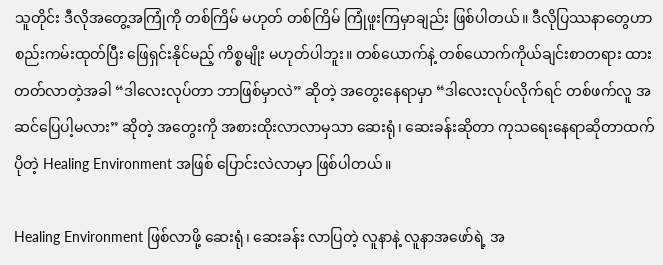သူတိုင်း ဒီလိုအတွေ့အကြုံကို တစ်ကြိမ် မဟုတ် တစ်ကြိမ် ကြုံဖူးကြမှာချည်း ဖြစ်ပါတယ်။ ဒီလိုပြဿနာတွေဟာ စည်းကမ်းထုတ်ပြီး ဖြေရှင်းနိုင်မည့် ကိစ္စမျိုး မဟုတ်ပါဘူး။ တစ်ယောက်နဲ့ တစ်ယောက်ကိုယ်ချင်းစာတရား ထားတတ်လာတဲ့အခါ “ဒါလေးလုပ်တာ ဘာဖြစ်မှာလဲ” ဆိုတဲ့ အတွေးနေရာမှာ “ဒါလေးလုပ်လိုက်ရင် တစ်ဖက်လူ အဆင်ပြေပါ့မလား” ဆိုတဲ့ အတွေးကို အစားထိုးလာလာမှသာ ဆေးရုံ၊ ဆေးခန်းဆိုတာ ကုသရေးနေရာဆိုတာထက် ပိုတဲ့ Healing Environment အဖြစ် ပြောင်းလဲလာမှာ ဖြစ်ပါတယ်။

Healing Environment ဖြစ်လာဖို့ ဆေးရုံ၊ ဆေးခန်း လာပြတဲ့ လူနာနဲ့ လူနာအဖော်ရဲ့ အ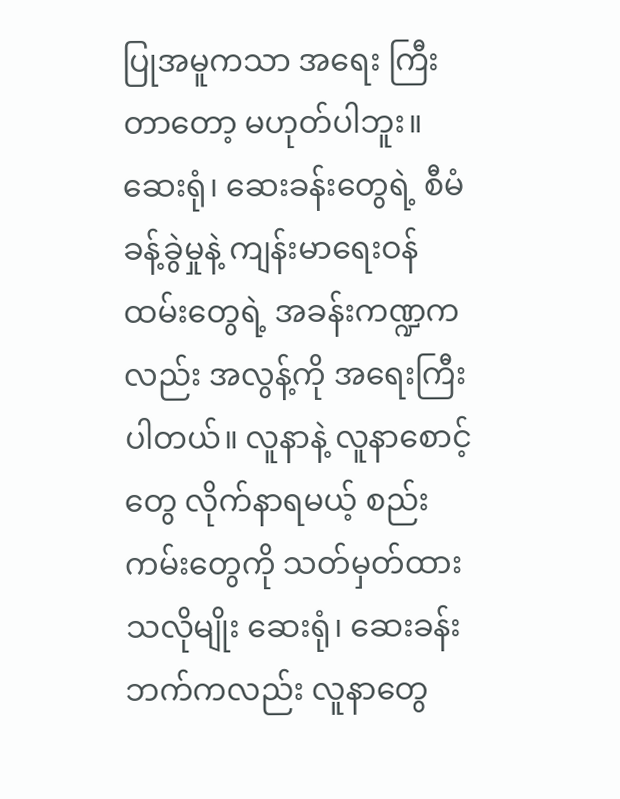ပြုအမူကသာ အရေး ကြီးတာတော့ မဟုတ်ပါဘူး။ ဆေးရုံ၊ ဆေးခန်းတွေရဲ့ စီမံခန့်ခွဲမှုနဲ့ ကျန်းမာရေးဝန်ထမ်းတွေရဲ့ အခန်းကဏ္ဍကလည်း အလွန့်ကို အရေးကြီးပါတယ်။ လူနာနဲ့ လူနာစောင့်တွေ လိုက်နာရမယ့် စည်းကမ်းတွေကို သတ်မှတ်ထားသလိုမျိုး ဆေးရုံ၊ ဆေးခန်းဘက်ကလည်း လူနာတွေ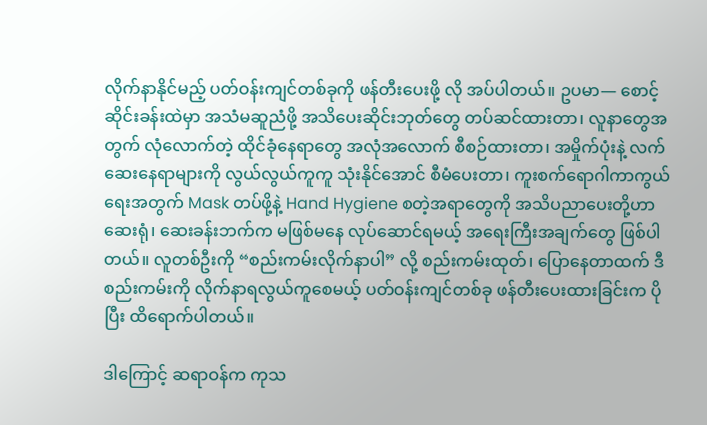လိုက်နာနိုင်မည့် ပတ်ဝန်းကျင်တစ်ခုကို ဖန်တီးပေးဖို့ လို အပ်ပါတယ်။ ဥပမာ— စောင့်ဆိုင်းခန်းထဲမှာ အသံမဆူညံဖို့ အသိပေးဆိုင်းဘုတ်တွေ တပ်ဆင်ထားတာ၊ လူနာတွေအတွက် လုံလောက်တဲ့ ထိုင်ခုံနေရာတွေ အလုံအလောက် စီစဉ်ထားတာ၊ အမှိုက်ပုံးနဲ့ လက်ဆေးနေရာများကို လွယ်လွယ်ကူကူ သုံးနိုင်အောင် စီမံပေးတာ၊ ကူးစက်ရောဂါကာကွယ်ရေးအတွက် Mask တပ်ဖို့နဲ့ Hand Hygiene စတဲ့အရာတွေကို အသိပညာပေးတို့ဟာ ဆေးရုံ၊ ဆေးခန်းဘက်က မဖြစ်မနေ လုပ်ဆောင်ရမယ့် အရေးကြီးအချက်တွေ ဖြစ်ပါတယ်။ လူတစ်ဦးကို “စည်းကမ်းလိုက်နာပါ” လို့ စည်းကမ်းထုတ်၊ ပြောနေတာထက် ဒီစည်းကမ်းကို လိုက်နာရလွယ်ကူစေမယ့် ပတ်ဝန်းကျင်တစ်ခု ဖန်တီးပေးထားခြင်းက ပိုပြီး ထိရောက်ပါတယ်။

ဒါကြောင့် ဆရာဝန်က ကုသ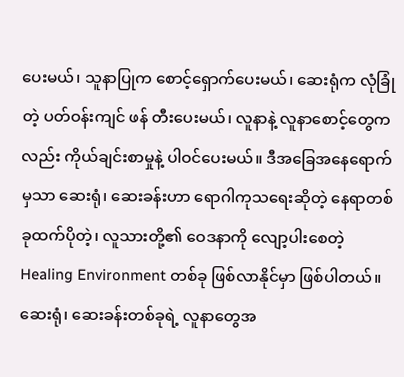ပေးမယ်၊ သူနာပြုက စောင့်ရှောက်ပေးမယ်၊ ဆေးရုံက လုံခြုံတဲ့ ပတ်ဝန်းကျင် ဖန် တီးပေးမယ်၊ လူနာနဲ့ လူနာစောင့်တွေကလည်း ကိုယ်ချင်းစာမှုနဲ့ ပါဝင်ပေးမယ်။ ဒီအခြေအနေရောက်မှသာ ဆေးရုံ၊ ဆေးခန်းဟာ ရောဂါကုသရေးဆိုတဲ့ နေရာတစ်ခုထက်ပိုတဲ့၊ လူသားတို့၏ ဝေဒနာကို လျော့ပါးစေတဲ့ Healing Environment တစ်ခု ဖြစ်လာနိုင်မှာ ဖြစ်ပါတယ်။ ဆေးရုံ၊ ဆေးခန်းတစ်ခုရဲ့ လူနာတွေအ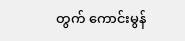တွက် ကောင်းမွန်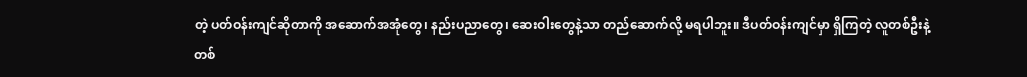တဲ့ ပတ်ဝန်းကျင်ဆိုတာကို အဆောက်အအုံတွေ၊ နည်းပညာတွေ၊ ဆေးဝါးတွေနဲ့သာ တည်ဆောက်လို့ မရပါဘူး။ ဒီပတ်ဝန်းကျင်မှာ ရှိကြတဲ့ လူတစ်ဦးနဲ့ တစ်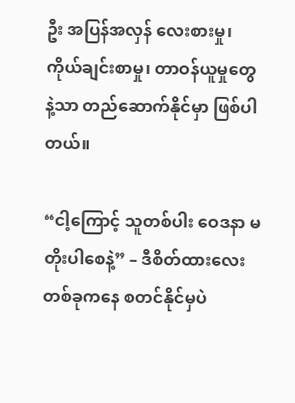ဦး အပြန်အလှန် လေးစားမှု၊ ကိုယ်ချင်းစာမှု၊ တာဝန်ယူမှုတွေနဲ့သာ တည်ဆောက်နိုင်မှာ ဖြစ်ပါတယ်။

“ငါ့ကြောင့် သူတစ်ပါး ဝေဒနာ မတိုးပါစေနဲ့” – ဒီစိတ်ထားလေးတစ်ခုကနေ စတင်နိုင်မှပဲ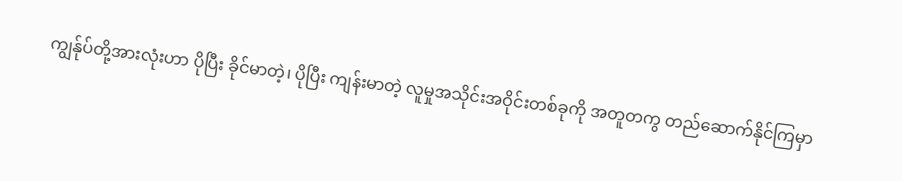ကျွန်ုပ်တို့အားလုံးဟာ ပိုပြီး ခိုင်မာတဲ့၊ ပိုပြီး ကျန်းမာတဲ့ လူမှုအသိုင်းအဝိုင်းတစ်ခုကို အတူတကွ တည်ဆောက်နိုင်ကြမှာ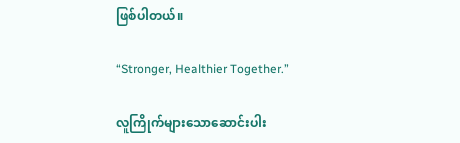ဖြစ်ပါတယ်။

“Stronger, Healthier Together.”

လူကြိုက်များသောဆောင်းပါး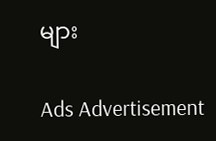များ

Ads Advertisement